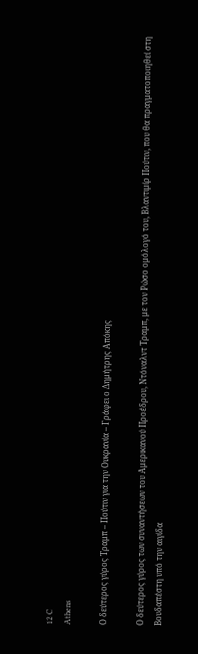12 C
Athens

Ο δεύτερος γύρος Τραμπ – Πούτιν για την Ουκρανία – Γράφει ο Δημήτρης Απόκης

Ο δεύτερος γύρος των συναντήσεων του Αμερικανού Προέδρου, Ντόναλντ Τραμπ, με τον Ρώσο ομόλογό του, Βλαντιμίρ Πούτιν, που θα πραγματοποιηθεί στη Βουδαπέστη υπό την αιγίδα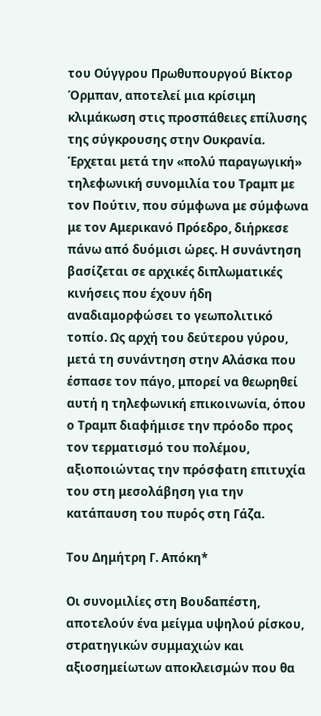του Ούγγρου Πρωθυπουργού Βίκτορ Όρμπαν, αποτελεί μια κρίσιμη κλιμάκωση στις προσπάθειες επίλυσης της σύγκρουσης στην Ουκρανία. Έρχεται μετά την «πολύ παραγωγική» τηλεφωνική συνομιλία του Τραμπ με τον Πούτιν, που σύμφωνα με σύμφωνα με τον Αμερικανό Πρόεδρο, διήρκεσε πάνω από δυόμισι ώρες. Η συνάντηση βασίζεται σε αρχικές διπλωματικές κινήσεις που έχουν ήδη αναδιαμορφώσει το γεωπολιτικό τοπίο. Ως αρχή του δεύτερου γύρου, μετά τη συνάντηση στην Αλάσκα που έσπασε τον πάγο, μπορεί να θεωρηθεί αυτή η τηλεφωνική επικοινωνία, όπου ο Τραμπ διαφήμισε την πρόοδο προς τον τερματισμό του πολέμου, αξιοποιώντας την πρόσφατη επιτυχία του στη μεσολάβηση για την κατάπαυση του πυρός στη Γάζα.

Του Δημήτρη Γ. Απόκη*

Οι συνομιλίες στη Βουδαπέστη, αποτελούν ένα μείγμα υψηλού ρίσκου, στρατηγικών συμμαχιών και αξιοσημείωτων αποκλεισμών που θα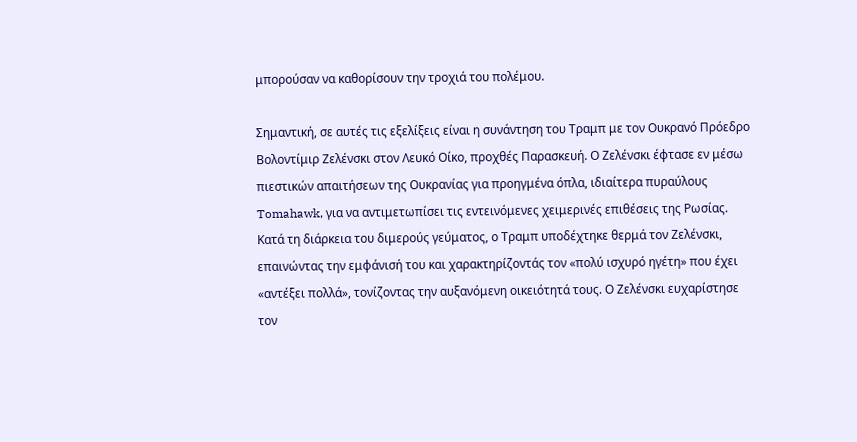μπορούσαν να καθορίσουν την τροχιά του πολέμου.

Σημαντική, σε αυτές τις εξελίξεις είναι η συνάντηση του Τραμπ με τον Ουκρανό Πρόεδρο Βολοντίμιρ Ζελένσκι στον Λευκό Οίκο, προχθές Παρασκευή. Ο Ζελένσκι έφτασε εν μέσω πιεστικών απαιτήσεων της Ουκρανίας για προηγμένα όπλα, ιδιαίτερα πυραύλους Tomahawk, για να αντιμετωπίσει τις εντεινόμενες χειμερινές επιθέσεις της Ρωσίας. Κατά τη διάρκεια του διμερούς γεύματος, ο Τραμπ υποδέχτηκε θερμά τον Ζελένσκι, επαινώντας την εμφάνισή του και χαρακτηρίζοντάς τον «πολύ ισχυρό ηγέτη» που έχει «αντέξει πολλά», τονίζοντας την αυξανόμενη οικειότητά τους. Ο Ζελένσκι ευχαρίστησε τον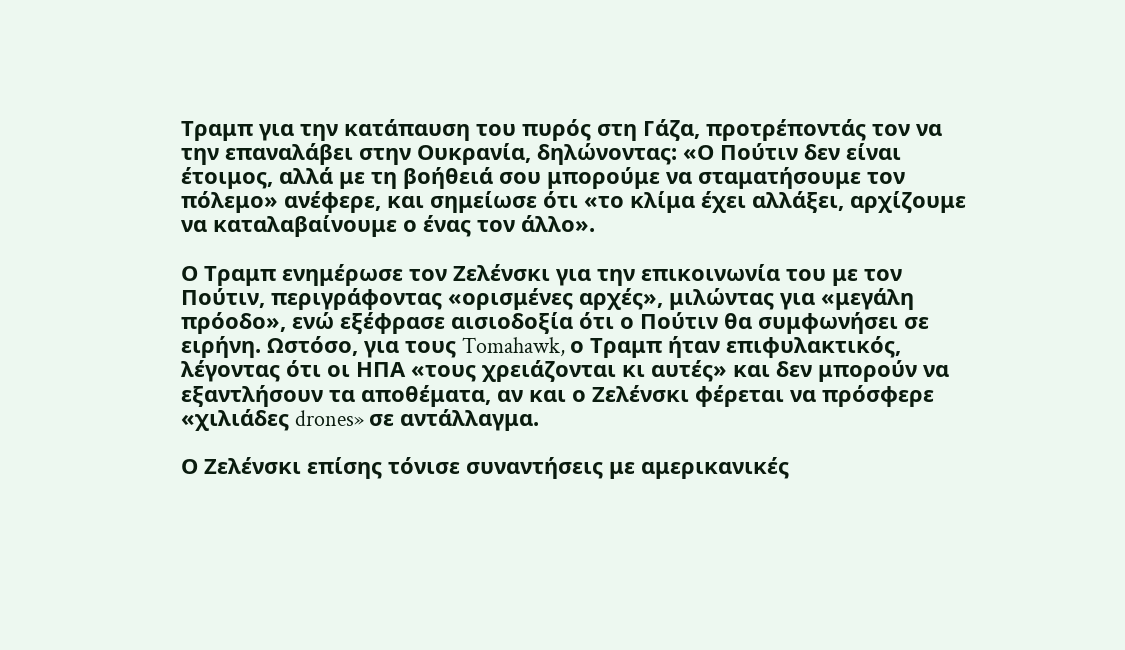Τραμπ για την κατάπαυση του πυρός στη Γάζα, προτρέποντάς τον να την επαναλάβει στην Ουκρανία, δηλώνοντας: «Ο Πούτιν δεν είναι έτοιμος, αλλά με τη βοήθειά σου μπορούμε να σταματήσουμε τον πόλεμο» ανέφερε, και σημείωσε ότι «το κλίμα έχει αλλάξει, αρχίζουμε να καταλαβαίνουμε ο ένας τον άλλο».

Ο Τραμπ ενημέρωσε τον Ζελένσκι για την επικοινωνία του με τον Πούτιν, περιγράφοντας «ορισμένες αρχές», μιλώντας για «μεγάλη πρόοδο», ενώ εξέφρασε αισιοδοξία ότι ο Πούτιν θα συμφωνήσει σε ειρήνη. Ωστόσο, για τους Tomahawk, ο Τραμπ ήταν επιφυλακτικός, λέγοντας ότι οι ΗΠΑ «τους χρειάζονται κι αυτές» και δεν μπορούν να εξαντλήσουν τα αποθέματα, αν και ο Ζελένσκι φέρεται να πρόσφερε «χιλιάδες drones» σε αντάλλαγμα.

Ο Ζελένσκι επίσης τόνισε συναντήσεις με αμερικανικές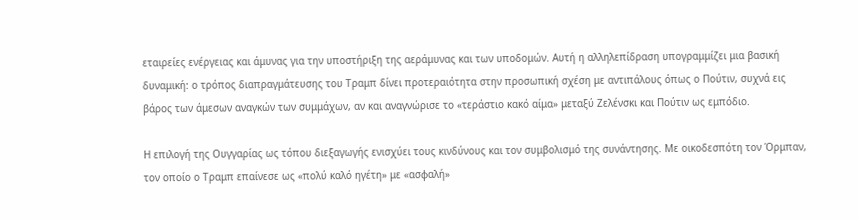εταιρείες ενέργειας και άμυνας για την υποστήριξη της αεράμυνας και των υποδομών. Αυτή η αλληλεπίδραση υπογραμμίζει μια βασική δυναμική: ο τρόπος διαπραγμάτευσης του Τραμπ δίνει προτεραιότητα στην προσωπική σχέση με αντιπάλους όπως ο Πούτιν, συχνά εις βάρος των άμεσων αναγκών των συμμάχων, αν και αναγνώρισε το «τεράστιο κακό αίμα» μεταξύ Ζελένσκι και Πούτιν ως εμπόδιο.

Η επιλογή της Ουγγαρίας ως τόπου διεξαγωγής ενισχύει τους κινδύνους και τον συμβολισμό της συνάντησης. Με οικοδεσπότη τον Όρμπαν, τον οποίο ο Τραμπ επαίνεσε ως «πολύ καλό ηγέτη» με «ασφαλή»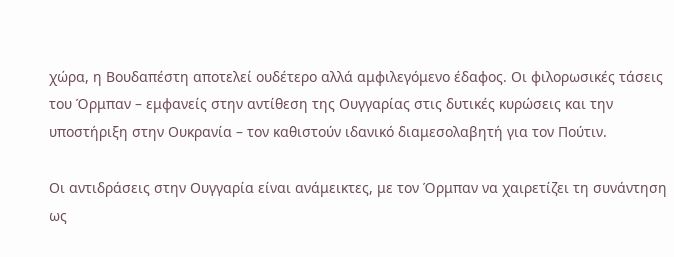χώρα, η Βουδαπέστη αποτελεί ουδέτερο αλλά αμφιλεγόμενο έδαφος. Οι φιλορωσικές τάσεις του Όρμπαν – εμφανείς στην αντίθεση της Ουγγαρίας στις δυτικές κυρώσεις και την υποστήριξη στην Ουκρανία – τον καθιστούν ιδανικό διαμεσολαβητή για τον Πούτιν.

Οι αντιδράσεις στην Ουγγαρία είναι ανάμεικτες, με τον Όρμπαν να χαιρετίζει τη συνάντηση ως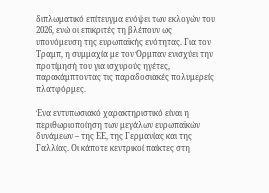διπλωματικό επίτευγμα ενόψει των εκλογών του 2026, ενώ οι επικριτές τη βλέπουν ως υπονόμευση της ευρωπαϊκής ενότητας. Για τον Τραμπ, η συμμαχία με τον Όρμπαν ενισχύει την προτίμησή του για ισχυρούς ηγέτες, παρακάμπτοντας τις παραδοσιακές πολυμερείς πλατφόρμες.

Ένα εντυπωσιακό χαρακτηριστικό είναι η περιθωριοποίηση των μεγάλων ευρωπαϊκών δυνάμεων – της ΕΕ, της Γερμανίας και της Γαλλίας. Οι κάποτε κεντρικοί παίκτες στη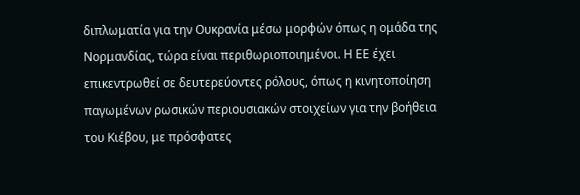διπλωματία για την Ουκρανία μέσω μορφών όπως η ομάδα της Νορμανδίας, τώρα είναι περιθωριοποιημένοι. Η ΕΕ έχει επικεντρωθεί σε δευτερεύοντες ρόλους, όπως η κινητοποίηση παγωμένων ρωσικών περιουσιακών στοιχείων για την βοήθεια του Κιέβου, με πρόσφατες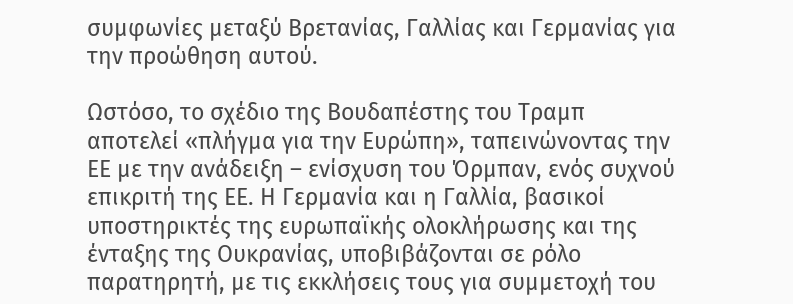συμφωνίες μεταξύ Βρετανίας, Γαλλίας και Γερμανίας για την προώθηση αυτού.

Ωστόσο, το σχέδιο της Βουδαπέστης του Τραμπ αποτελεί «πλήγμα για την Ευρώπη», ταπεινώνοντας την ΕΕ με την ανάδειξη – ενίσχυση του Όρμπαν, ενός συχνού επικριτή της ΕΕ. Η Γερμανία και η Γαλλία, βασικοί υποστηρικτές της ευρωπαϊκής ολοκλήρωσης και της ένταξης της Ουκρανίας, υποβιβάζονται σε ρόλο παρατηρητή, με τις εκκλήσεις τους για συμμετοχή του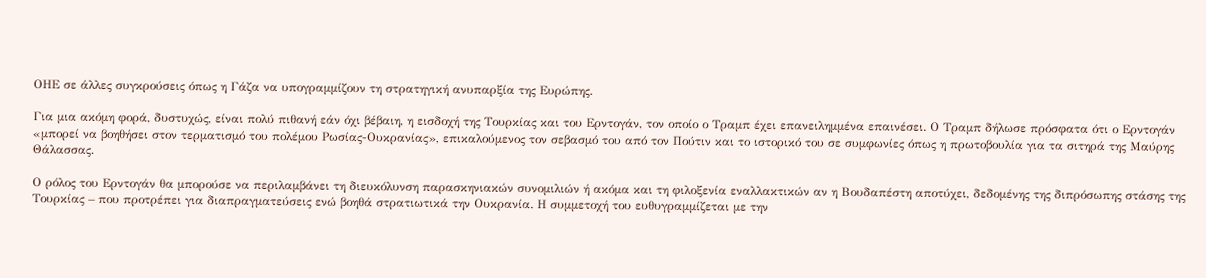ΟΗΕ σε άλλες συγκρούσεις όπως η Γάζα να υπογραμμίζουν τη στρατηγική ανυπαρξία της Ευρώπης.

Για μια ακόμη φορά, δυστυχώς, είναι πολύ πιθανή εάν όχι βέβαιη, η εισδοχή της Τουρκίας και του Ερντογάν, τον οποίο ο Τραμπ έχει επανειλημμένα επαινέσει. Ο Τραμπ δήλωσε πρόσφατα ότι ο Ερντογάν «μπορεί να βοηθήσει στον τερματισμό του πολέμου Ρωσίας-Ουκρανίας», επικαλούμενος τον σεβασμό του από τον Πούτιν και το ιστορικό του σε συμφωνίες όπως η πρωτοβουλία για τα σιτηρά της Μαύρης Θάλασσας.

Ο ρόλος του Ερντογάν θα μπορούσε να περιλαμβάνει τη διευκόλυνση παρασκηνιακών συνομιλιών ή ακόμα και τη φιλοξενία εναλλακτικών αν η Βουδαπέστη αποτύχει, δεδομένης της διπρόσωπης στάσης της Τουρκίας – που προτρέπει για διαπραγματεύσεις ενώ βοηθά στρατιωτικά την Ουκρανία. Η συμμετοχή του ευθυγραμμίζεται με την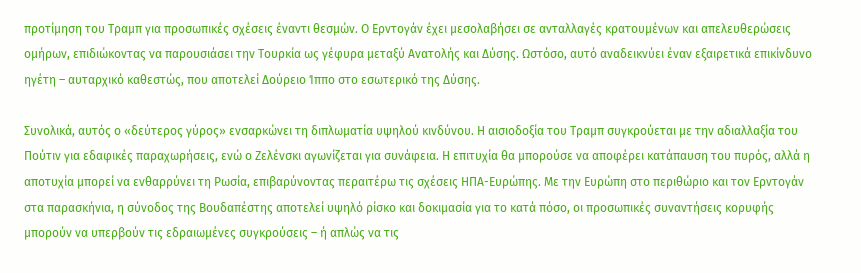προτίμηση του Τραμπ για προσωπικές σχέσεις έναντι θεσμών. Ο Ερντογάν έχει μεσολαβήσει σε ανταλλαγές κρατουμένων και απελευθερώσεις ομήρων, επιδιώκοντας να παρουσιάσει την Τουρκία ως γέφυρα μεταξύ Ανατολής και Δύσης. Ωστόσο, αυτό αναδεικνύει έναν εξαιρετικά επικίνδυνο ηγέτη – αυταρχικό καθεστώς, που αποτελεί Δούρειο Ίππο στο εσωτερικό της Δύσης.

Συνολικά, αυτός ο «δεύτερος γύρος» ενσαρκώνει τη διπλωματία υψηλού κινδύνου. Η αισιοδοξία του Τραμπ συγκρούεται με την αδιαλλαξία του Πούτιν για εδαφικές παραχωρήσεις, ενώ ο Ζελένσκι αγωνίζεται για συνάφεια. Η επιτυχία θα μπορούσε να αποφέρει κατάπαυση του πυρός, αλλά η αποτυχία μπορεί να ενθαρρύνει τη Ρωσία, επιβαρύνοντας περαιτέρω τις σχέσεις ΗΠΑ-Ευρώπης. Με την Ευρώπη στο περιθώριο και τον Ερντογάν στα παρασκήνια, η σύνοδος της Βουδαπέστης αποτελεί υψηλό ρίσκο και δοκιμασία για το κατά πόσο, οι προσωπικές συναντήσεις κορυφής μπορούν να υπερβούν τις εδραιωμένες συγκρούσεις – ή απλώς να τις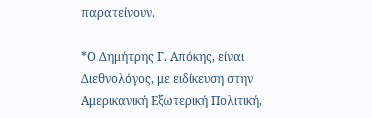παρατείνουν.

*Ο Δημήτρης Γ. Απόκης, είναι Διεθνολόγος, με ειδίκευση στην Αμερικανική Εξωτερική Πολιτική,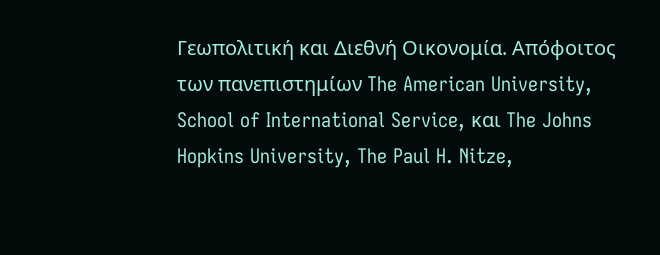Γεωπολιτική και Διεθνή Οικονομία. Απόφοιτος των πανεπιστημίων The American University, School of International Service, και The Johns Hopkins University, The Paul H. Nitze,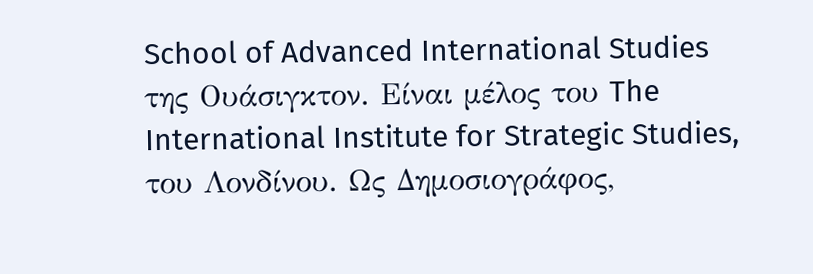School of Advanced International Studies της Ουάσιγκτον. Είναι μέλος του The International Institute for Strategic Studies, του Λονδίνου. Ως Δημοσιογράφος,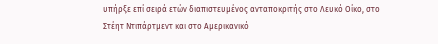υπήρξε επί σειρά ετών διαπιστευμένος ανταποκριτής στο Λευκό Οίκο, στο Στέητ Ντιπάρτμεντ και στο Αμερικανικό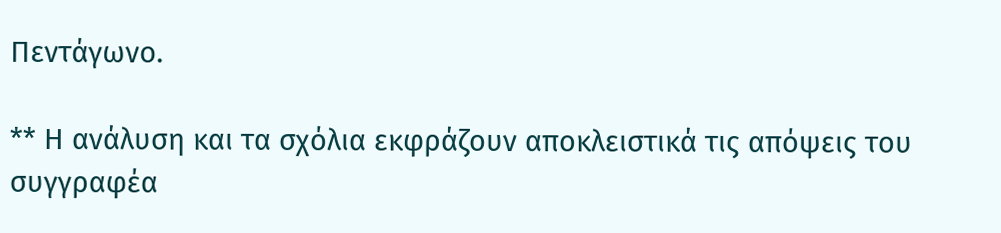Πεντάγωνο.

** Η ανάλυση και τα σχόλια εκφράζουν αποκλειστικά τις απόψεις του συγγραφέα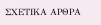ΣΧΕΤΙΚΑ ΑΡΘΡΑ